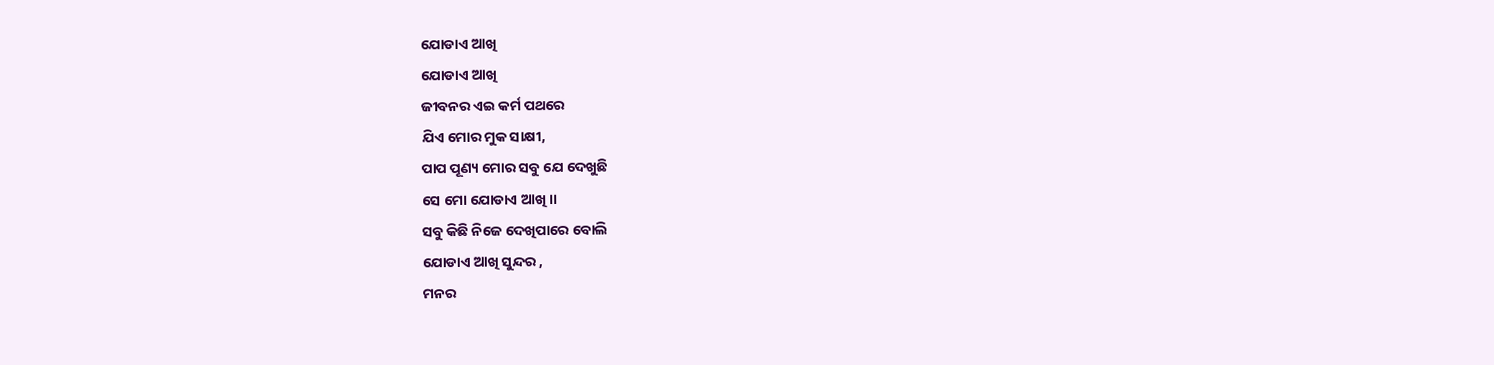ଯୋଡାଏ ଆଖି
ଯୋଡାଏ ଆଖି
ଜୀବନର ଏଇ କର୍ମ ପଥରେ
ଯିଏ ମୋର ମୁକ ସାକ୍ଷୀ,
ପାପ ପୂଣ୍ୟ ମୋର ସବୁ ଯେ ଦେଖୁଛି
ସେ ମୋ ଯୋଡାଏ ଆଖି ।।
ସବୁ କିଛି ନିଜେ ଦେଖିପାରେ ବୋଲି
ଯୋଡାଏ ଆଖି ସୁନ୍ଦର ,
ମନର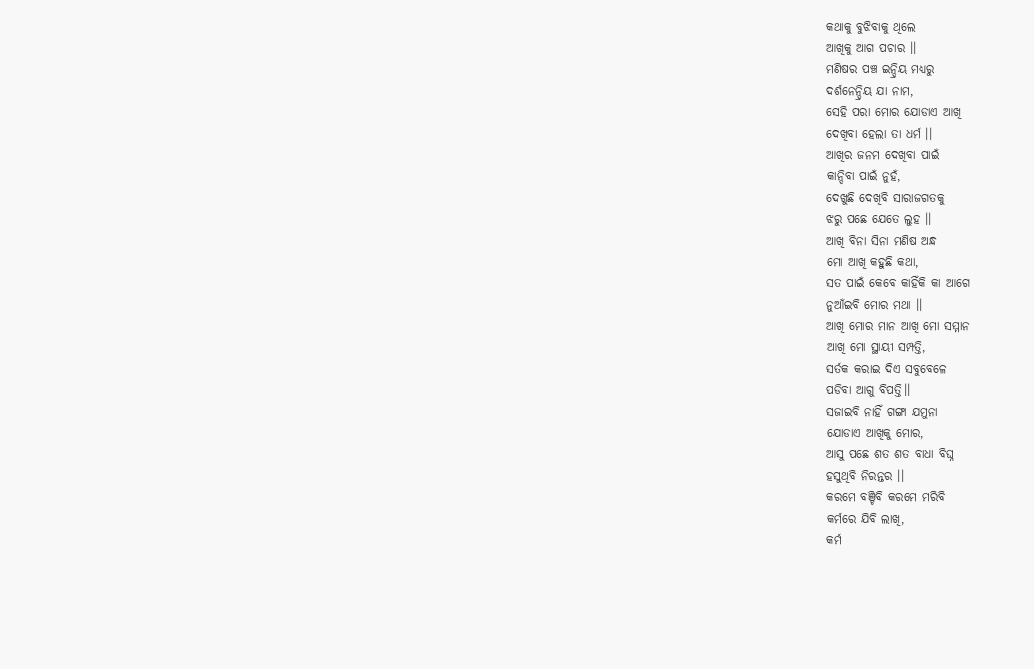କଥାକୁ ବୁଝିବାକୁ ଥିଲେ
ଆଖିକୁ ଆଗ ପଚାର ।।
ମଣିଷର ପଞ୍ଚ ଇନ୍ଦ୍ରିୟ ମଧ୍ୟରୁ
ଦର୍ଶନେନ୍ଦ୍ରିୟ ଯା ନାମ,
ସେହି ପରା ମୋର ଯୋଡାଏ ଆଖି
ଦେଖିବା ହେଲା ତା ଧର୍ମ ।।
ଆଖିର ଜନମ ଦେଖିବା ପାଇଁ
କାନ୍ଦିବା ପାଇଁ ନୁହଁ,
ଦେଖୁଛି ଦେଖିବି ସାରାଜଗତକୁ
ଝରୁ ପଛେ ଯେତେ ଲୁହ ।।
ଆଖି ବିନା ସିନା ମଣିଷ ଅନ୍ଧ
ମୋ ଆଖି କହୁଛି କଥା,
ସତ ପାଇଁ କେବେ କାହିଁକି କା ଆଗେ
ନୁଆଁଇବି ମୋର ମଥା ।।
ଆଖି ମୋର ମାନ ଆଖି ମୋ ସମ୍ମାନ
ଆଖି ମୋ ସ୍ଥାୟୀ ସମ୍ପତ୍ତି,
ସର୍ତକ କରାଇ ଦିଏ ସବୁବେଳେ
ପଡିବା ଆଗୁ ବିପତ୍ତି।।
ସଜାଇବି ନାହିଁ ଗଙ୍ଗା ଯମୁନା
ଯୋଡାଏ ଆଖିକୁ ମୋର,
ଆସୁ ପଛେ ଶତ ଶତ ବାଧା ବିଘ୍ନ
ହସୁଥିବି ନିରନ୍ତର ।।
କରମେ ବଞ୍ଚିବି କରମେ ମରିବି
କର୍ମରେ ଯିବି ଲାଖି,
କର୍ମ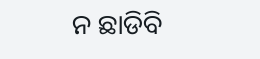ନ ଛାଡିବି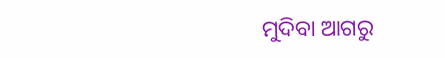ମୁଦିବା ଆଗରୁ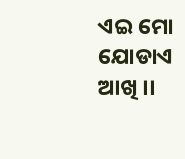ଏଇ ମୋ ଯୋଡାଏ ଆଖି ।।